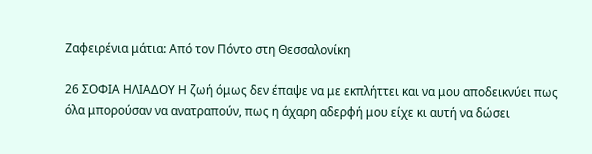Ζαφειρένια μάτια: Από τον Πόντο στη Θεσσαλονίκη

26 ΣΟΦΙΑ ΗΛΙΑΔΟΥ Η ζωή όμως δεν έπαψε να με εκπλήττει και να μου αποδεικνύει πως όλα μπορούσαν να ανατραπούν, πως η άχαρη αδερφή μου είχε κι αυτή να δώσει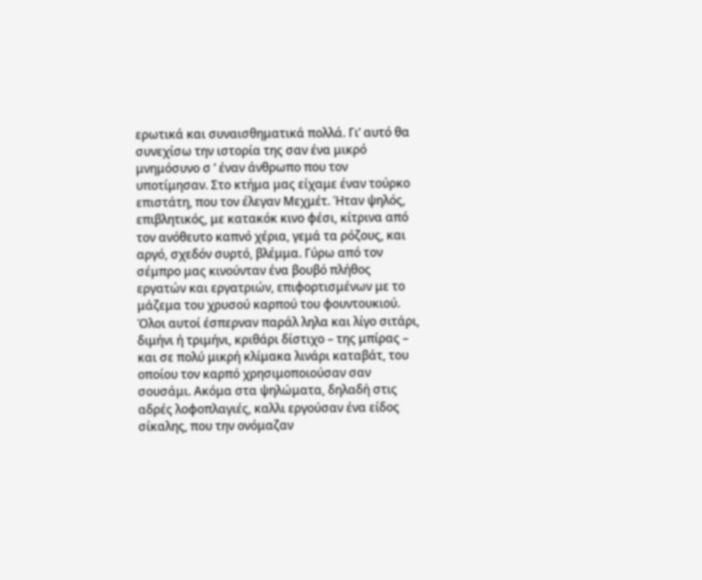ερωτικά και συναισθηματικά πολλά. Γι’ αυτό θα συνεχίσω την ιστορία της σαν ένα μικρό μνημόσυνο σ ’ έναν άνθρωπο που τον υποτίμησαν. Στο κτήμα μας είχαμε έναν τούρκο επιστάτη, που τον έλεγαν Μεχμέτ. Ήταν ψηλός, επιβλητικός, με κατακόκ κινο φέσι, κίτρινα από τον ανόθευτο καπνό χέρια, γεμά τα ρόζους, και αργό, σχεδόν συρτό, βλέμμα. Γύρω από τον σέμπρο μας κινούνταν ένα βουβό πλήθος εργατών και εργατριών, επιφορτισμένων με το μάζεμα του χρυσού καρπού του φουντουκιού. Όλοι αυτοί έσπερναν παράλ ληλα και λίγο σιτάρι, διμήνι ή τριμήνι, κριθάρι δίστιχο – της μπίρας – και σε πολύ μικρή κλίμακα λινάρι καταβάτ, του οποίου τον καρπό χρησιμοποιούσαν σαν σουσάμι. Ακόμα στα ψηλώματα, δηλαδή στις αδρές λοφοπλαγιές, καλλι εργούσαν ένα είδος σίκαλης, που την ονόμαζαν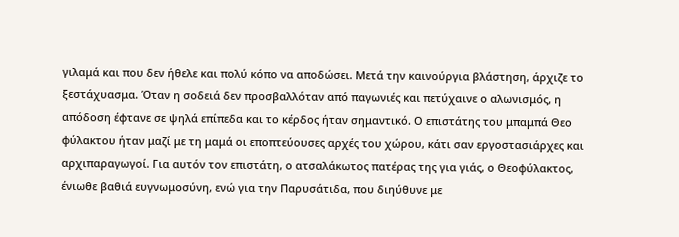γιλαμά και που δεν ήθελε και πολύ κόπο να αποδώσει. Μετά την καινούργια βλάστηση, άρχιζε το ξεστάχυασμα. Όταν η σοδειά δεν προσβαλλόταν από παγωνιές και πετύχαινε ο αλωνισμός, η απόδοση έφτανε σε ψηλά επίπεδα και το κέρδος ήταν σημαντικό. Ο επιστάτης του μπαμπά Θεο φύλακτου ήταν μαζί με τη μαμά οι εποπτεύουσες αρχές του χώρου, κάτι σαν εργοστασιάρχες και αρχιπαραγωγοί. Για αυτόν τον επιστάτη, ο ατσαλάκωτος πατέρας της για γιάς, ο Θεοφύλακτος, ένιωθε βαθιά ευγνωμοσύνη, ενώ για την Παρυσάτιδα, που διηύθυνε με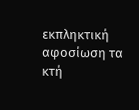εκπληκτική αφοσίωση τα κτή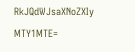RkJQdWJsaXNoZXIy MTY1MTE=